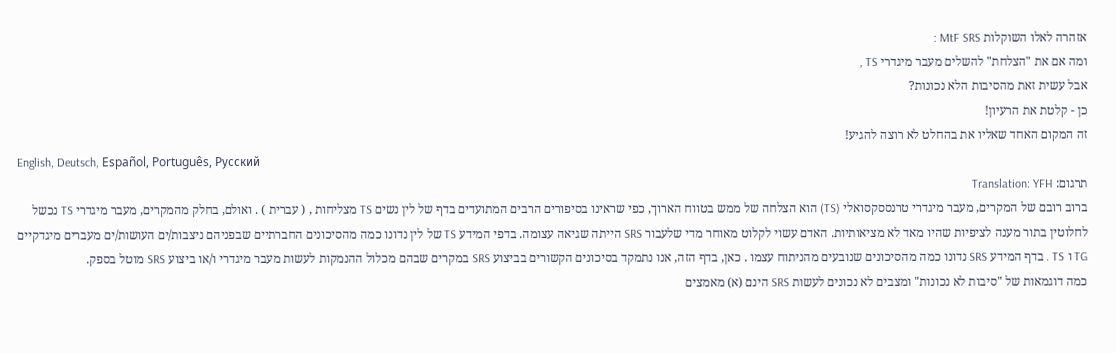אזהרה לאלו השוקלות MtF SRS :
ומה אם את "הצלחת" להשלים מעבר מיגדרי TS ,
אבל עשית זאת מהסיבות הלא נכונות?
כן - קלטת את הרעיון!
זה המקום האחד שאליו את בהחלט לא רוצה להגיע!
English, Deutsch, Español, Português, Русский
תרגום: Translation: YFH
ברוב רובם של המקרים, מעבר מיגדרי טרנססקסואלי (TS) הוא הצלחה של ממש בטווח הארוך, כפי שראינו בסיפורים הרבים המתועדים בדף של לין נשים TS מצליחות , ( עברית ) . ואולם, בחלק מהמקרים, מעבר מיגדרי TS נכשל לחלוטין בתור מענה לציפיות שהיו מאד לא מציאותיות. האדם עשוי לקלוט מאוחר מדי שלעבור SRS הייתה שגיאה עצומה. בדפי המידע TS של לין נדונו כמה מהסיכונים החברתיים שבפניהם ניצבות/ים העושות/ים מעברים מיגדקיים TG ו TS . בדף המידע SRS נדונו כמה מהסיכונים שנובעים מהניתוח עצמו . כאן, בדף הזה, אנו נתמקד בסיכונים הקשורים בביצוע SRS במקרים שבהם מכלול ההנמקות לעשות מעבר מיגדרי ו/או ביצוע SRS מוטל בספק.
כמה דוגמאות של "סיבות לא נכונות" ומצבים לא נכונים לעשות SRS הינם (א) מאמצים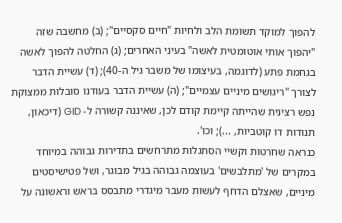להפוך למוקד תשומת הלב ולחיות "חיים סקסיים"; (ב) מחשבה שזה "יהפוך אותי אוטומטית לאשה" בעיני האחרים; (ג) החלטה להפוך לאשה בגחמת פתע (לדוגמה, בעיצומו של משבר גיל ה-40); (ד) עשיית הדבר לצורך "ריגושים מיניים עצמיים"; (ה) עשיית הדבר בעודנו סובלות ממצוקת נפש רצינית שהייתה קיימת קודם לכן, שאיננה קשורה ל- GID (דיכאון, תנודות דו קוטביות, ...); וכו'.
כנראה שחרטות וקשיי הסתגלות מתרחשים בתדירות גבוהה במיוחד במקרים של 'מתלבשים' בעוצמה גבוהה בגיל מבוגר, ושל פטישיסטים מיניים, שאצלם הדחף לעשות מעבר מיגדרי מתבסס בראש וראשונה על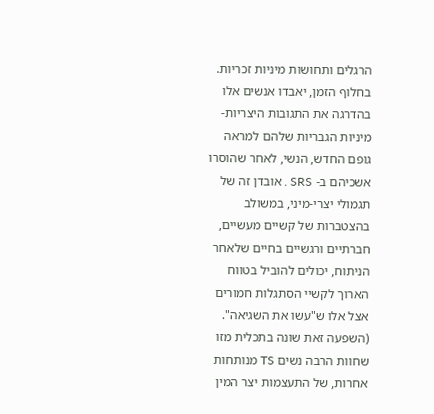הרגלים ותחושות מיניות זכריות. בחלוף הזמן, יאבדו אנשים אלו בהדרגה את התגובות היצריות-מיניות הגבריות שלהם למראה גופם החדש, הנשי, לאחר שהוסרו אשכיהם ב- SRS . אובדן זה של תגמולי יצרי-מיני, במשולב בהצטברות של קשיים מעשיים, חברתיים ורגשיים בחיים שלאחר הניתוח, יכולים להוביל בטווח הארוך לקשיי הסתגלות חמורים אצל אלו ש"עשו את השגיאה". (השפעה זאת שונה בתכלית מזו שחוות הרבה נשים TS מנותחות אחרות, של התעצמות יצר המין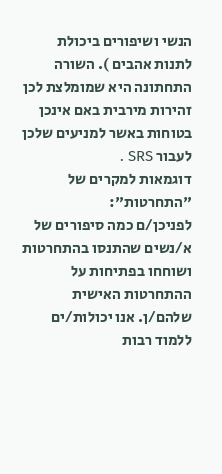הנשי ושיפורים ביכולת לתנות אהבים ). השורה התחתונה היא שמומלצת לכן זהירות מירבית באם אינכן בטוחות באשר למניעים שלכן לעבור SRS .
דוגמאות למקרים של "התחרטות":
לפניכן/ם כמה סיפורים של א/נשים שהתנסו בהתחרטות ושוחחו בפתיחות על ההתחרטות האישית שלהם/ן. אנו יכולות/ים ללמוד רבות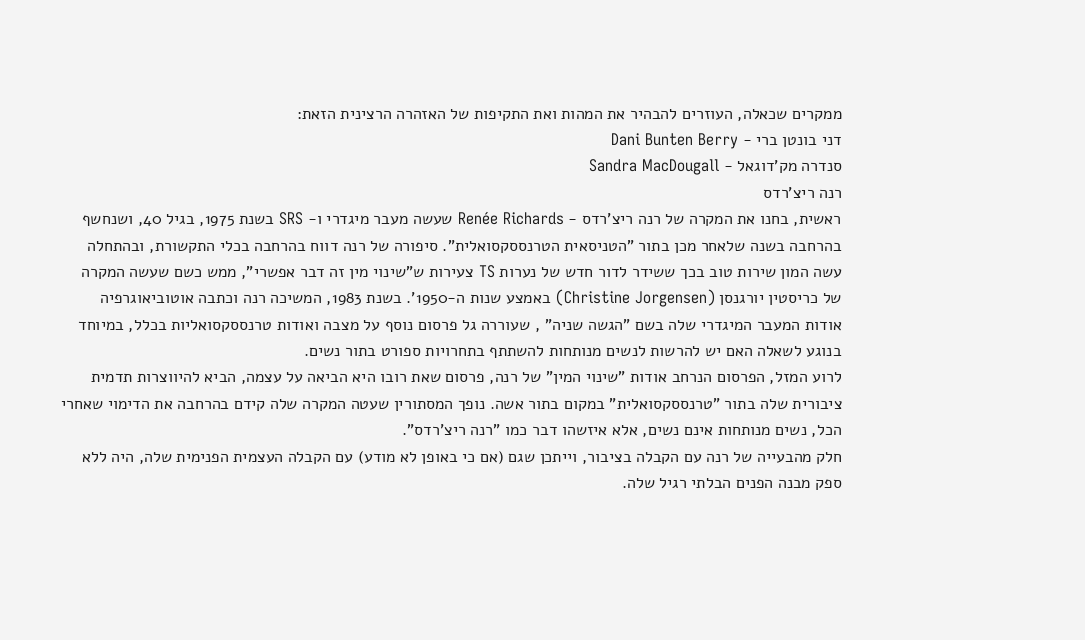ממקרים שכאלה, העוזרים להבהיר את המהות ואת התקיפות של האזהרה הרצינית הזאת:
דני בונטן ברי - Dani Bunten Berry
סנדרה מק'דוגאל - Sandra MacDougall
רנה ריצ'רדס
ראשית, בחנו את המקרה של רנה ריצ'רדס - Renée Richards שעשה מעבר מיגדרי ו- SRS בשנת 1975, בגיל 40, ושנחשף בהרחבה בשנה שלאחר מכן בתור "הטניסאית הטרנססקסואלית". סיפורה של רנה דווח בהרחבה בכלי התקשורת, ובהתחלה עשה המון שירות טוב בכך ששידר לדור חדש של נערות TS צעירות ש"שינוי מין זה דבר אפשרי", ממש כשם שעשה המקרה של כריסטין יורגנסן (Christine Jorgensen) באמצע שנות ה-1950'. בשנת 1983, המשיכה רנה וכתבה אוטוביאוגרפיה אודות המעבר המיגדרי שלה בשם "הגשה שניה" , שעוררה גל פרסום נוסף על מצבה ואודות טרנססקסואליות בכלל, במיוחד בנוגע לשאלה האם יש להרשות לנשים מנותחות להשתתף בתחרויות ספורט בתור נשים.
לרוע המזל, הפרסום הנרחב אודות "שינוי המין" של רנה, פרסום שאת רובו היא הביאה על עצמה, הביא להיווצרות תדמית ציבורית שלה בתור "טרנססקסואלית" במקום בתור אשה. נופך המסתורין שעטה המקרה שלה קידם בהרחבה את הדימוי שאחרי הכל, נשים מנותחות אינם נשים, אלא איזשהו דבר כמו "רנה ריצ'רדס".
חלק מהבעייה של רנה עם הקבלה בציבור, וייתכן שגם (אם כי באופן לא מודע) עם הקבלה העצמית הפנימית שלה, היה ללא ספק מבנה הפנים הבלתי רגיל שלה.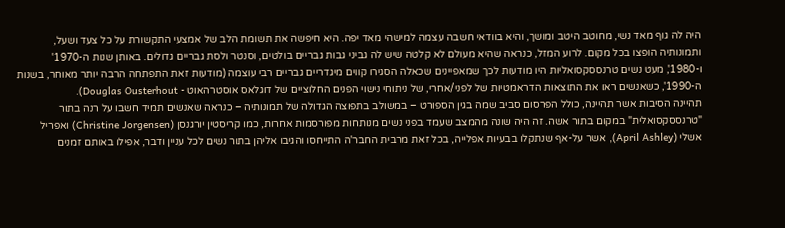היה לה גוף מאד נשי, מחוטב היטב ומושך, והיא בוודאי חשבה עצמה למישהי מאד יפה. היא חיפשה את תשומת הלב של אמצעי התקשורת על כל צעד ושעל, ותמונותיה הופצו בכל מקום. לרוע המזל, כנראה שהיא מעולם לא קלטה שיש לה גביני גבות גבריים בולטים, וסנטר ולסת גבריים גדולים. באותן שנות ה-1970' ו-1980', מעט נשים טרנססקסואליות היו מודעות לכך שמאפיינים שכאלה הסגירו קווים מיגדריים גבריים רבי עוצמה (מודעות זאת התפתחה הרבה יותר מאוחר, בשנות ה-1990', כשאנשים ראו את התוצאות הדראמטיות של לפני/אחרי, של ניתוחי נישוי הפנים החלוציים של דוגלאס אוסטרהאוט - Douglas Ousterhout).
תהיינה הסיבות אשר תהיינה, כולל הפרסום סביב שמה בגין הספורט – במשולב בתפוצה הגדולה של תמונותיה – כנראה שאנשים תמיד חשבו על רנה בתור "טרנססקסואלית" במקום בתור אשה. זה היה שונה מהמצב שעמד בפני נשים מנותחות מפורסמות אחרות, כמו קריסטין יורגנסן (Christine Jorgensen) ואפריל אשלי (April Ashley), אשר על-אף שנתקלו בבעיות אפלייה, בכל זאת מרבית החבר'ה התייחסו והגיבו אליהן בתור נשים לכל עניין ודבר, אפילו באותם זמנים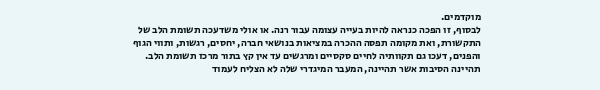מוקדמים.
לבסוף, זו הפכה כנראה להיות בעייה עצומה עבור רנה. או אולי משדעכה תשומת הלב של התקשורת, ואת מקומה תפסה ההכרה במציאות בנושאי חברה, יחסים, רגשות, ותווי הגוף והפנים, דעכו גם תקוותיה לחיים סקסיים ומרגשים עד אין קץ בתור מרכז תשומת הלב. תהיינה הסיבות אשר תהיינה, המעבר המיגדרי שלה לא הצליח לעמוד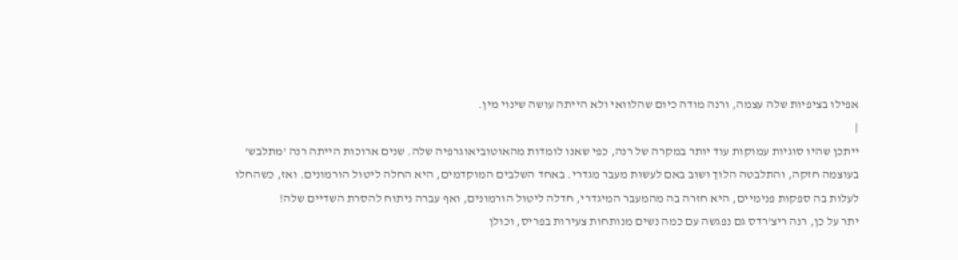אפילו בציפיות שלה עצמה, ורנה מודה כיום שהלוואי ולא הייתה עושה שינוי מין.
|
ייתכן שהיו סוגיות עמוקות עוד יותר במקרה של רנה, כפי שאנו לומדות מהאוטוביאוגרפיה שלה. שנים ארוכות הייתה רנה 'מתלבש' בעוצמה חזקה, והתלבטה הלוך ושוב באם לעשות מעבר מגדרי. באחד השלבים המוקדמים, היא החלה ליטול הורמונים. ואז, כשהחלו לעלות בה ספקות פנימיים, היא חזרה בה מהמעבר המיגדרי, חדלה ליטול הורמונים, ואף עברה ניתוח להסרת השדיים שלה!
יתר על כן, רנה ריצ'רדס גם נפגשה עם כמה נשים מנותחות צעירות בפריס, וכולן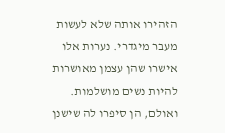הזהירו אותה שלא לעשות מעבר מיגדרי. נערות אלו אישרו שהן עצמן מאושרות להיות נשים מושלמות. ואולם, הן סיפרו לה שישנן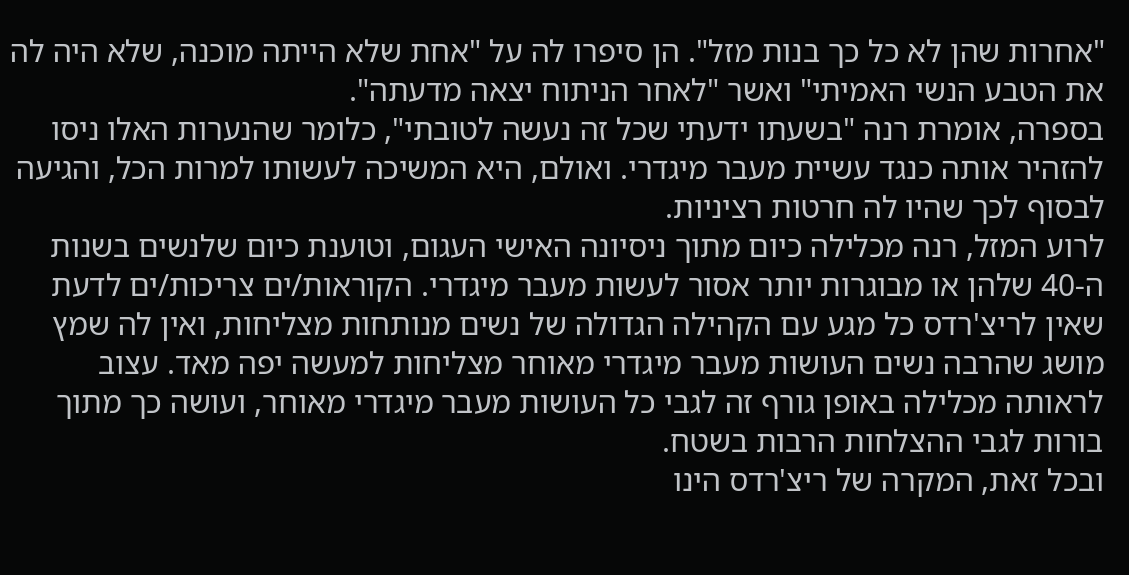"אחרות שהן לא כל כך בנות מזל". הן סיפרו לה על "אחת שלא הייתה מוכנה, שלא היה לה את הטבע הנשי האמיתי" ואשר "לאחר הניתוח יצאה מדעתה".
בספרה, אומרת רנה "בשעתו ידעתי שכל זה נעשה לטובתי", כלומר שהנערות האלו ניסו להזהיר אותה כנגד עשיית מעבר מיגדרי. ואולם, היא המשיכה לעשותו למרות הכל, והגיעה לבסוף לכך שהיו לה חרטות רציניות.
לרוע המזל, רנה מכלילה כיום מתוך ניסיונה האישי העגום, וטוענת כיום שלנשים בשנות ה-40 שלהן או מבוגרות יותר אסור לעשות מעבר מיגדרי. הקוראות/ים צריכות/ים לדעת שאין לריצ'רדס כל מגע עם הקהילה הגדולה של נשים מנותחות מצליחות, ואין לה שמץ מושג שהרבה נשים העושות מעבר מיגדרי מאוחר מצליחות למעשה יפה מאד. עצוב לראותה מכלילה באופן גורף זה לגבי כל העושות מעבר מיגדרי מאוחר, ועושה כך מתוך בורות לגבי ההצלחות הרבות בשטח.
ובכל זאת, המקרה של ריצ'רדס הינו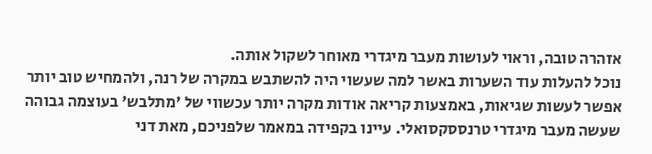אזהרה טובה, וראוי לעושות מעבר מיגדרי מאוחר לשקול אותה.
נוכל להעלות עוד השערות באשר למה שעשוי היה להשתבש במקרה של רנה, ולהמחיש טוב יותר אפשר לעשות שגיאות, באמצעות קריאה אודות מקרה יותר עכשווי של 'מתלבש' בעוצמה גבוהה שעשה מעבר מיגדרי טרנססקסואלי. עיינו בקפידה במאמר שלפניכם, מאת דני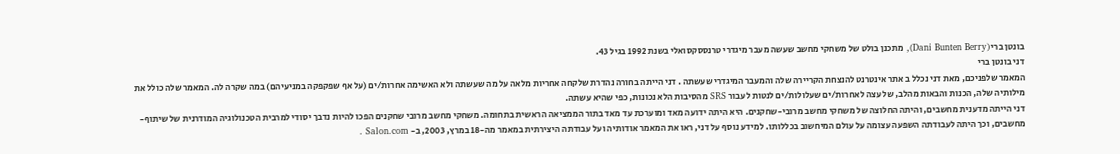בונטן ברי (Dani Bunten Berry), מתכנן בולט של משחקי מחשב שעשה מעבר מיגדרי טרנססקסואלי בשנת 1992 בגיל 43.
דני בונטן ברי
המאמר שלפניכם, מאת דני נכלל ב אתר אינטרנט להנצחת הקריירה שלה והמעבר המיגדרי שעשתה . דני הייתה בחורה נהדרת שלקחה אחריות מלאה על מה שעשתה ולא האשימה אחרות/ים (על אף שפקפקה במניעיהם) במה שקרה לה. המאמר שלה כולל את מילותיה שלה, הכנות והבאות מהלב, של עצה לאחרות/ים שעלולות/ים לנטות לעבור SRS מהסיבות הלא נכונות, כפי שהיא עשתה.
דני הייתה מדענית מחשבים, והיתה החלוצה של משחקי מחשב מרובי-שחקנים. היא היתה ידועה מאד ומוערכת עד מאד בתור הממציאה הראשית בתחומה. משחקי מחשב מרובי שחקנים הפכו להיות נדבך יסודי למרבית הטכנולוגיה המודרנית של שיתוף-מחשבים, וכך היתה לעבודתה השפעה עצומה על עולם המיחשוב בכללותו. למידע נוסף על דני, ראו את המאמר אודותיה ועל עבודתה היצירתית במאמר מה-18 במרץ, 2003, ב- Salon.com .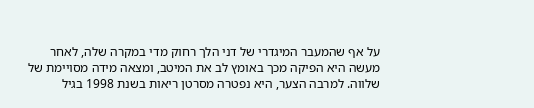על אף שהמעבר המיגדרי של דני הלך רחוק מדי במקרה שלה, לאחר מעשה היא הפיקה מכך באומץ לב את המיטב, ומצאה מידה מסויימת של שלווה. למרבה הצער, היא נפטרה מסרטן ריאות בשנת 1998 בגיל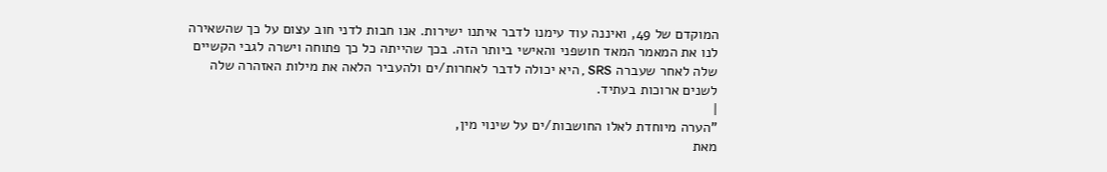המוקדם של 49, ואיננה עוד עימנו לדבר איתנו ישירות. אנו חבות לדני חוב עצום על כך שהשאירה לנו את המאמר המאד חושפני והאישי ביותר הזה. בכך שהייתה כל כך פתוחה וישרה לגבי הקשיים שלה לאחר שעברה SRS , היא יכולה לדבר לאחרות/ים ולהעביר הלאה את מילות האזהרה שלה לשנים ארוכות בעתיד.
|
"הערה מיוחדת לאלו החושבות/ים על שינוי מין,
מאת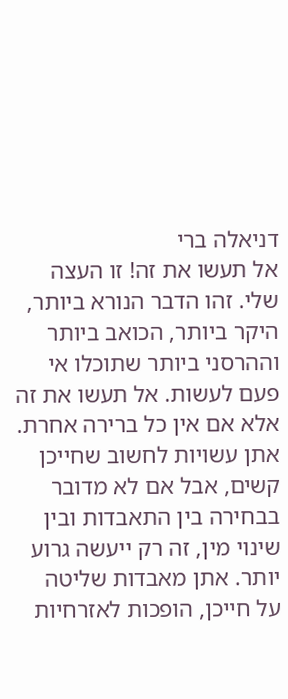דניאלה ברי
אל תעשו את זה! זו העצה שלי. זהו הדבר הנורא ביותר, היקר ביותר, הכואב ביותר וההרסני ביותר שתוכלו אי פעם לעשות. אל תעשו את זה אלא אם אין כל ברירה אחרת. אתן עשויות לחשוב שחייכן קשים, אבל אם לא מדובר בבחירה בין התאבדות ובין שינוי מין, זה רק ייעשה גרוע יותר. אתן מאבדות שליטה על חייכן, הופכות לאזרחיות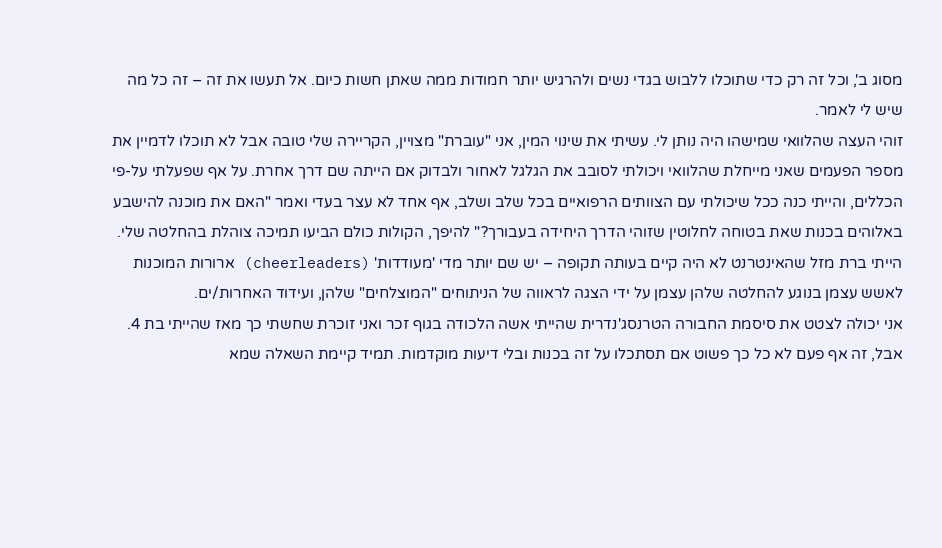מסוג ב', וכל זה רק כדי שתוכלו ללבוש בגדי נשים ולהרגיש יותר חמודות ממה שאתן חשות כיום. אל תעשו את זה – זה כל מה שיש לי לאמר.
זוהי העצה שהלוואי שמישהו היה נותן לי. עשיתי את שינוי המין, אני "עוברת" מצויין, הקריירה שלי טובה אבל לא תוכלו לדמיין את מספר הפעמים שאני מייחלת שהלוואי ויכולתי לסובב את הגלגל לאחור ולבדוק אם הייתה שם דרך אחרת. על אף שפעלתי על-פי הכללים, והייתי כנה ככל שיכולתי עם הצוותים הרפואיים בכל שלב ושלב, אף אחד לא עצר בעדי ואמר "האם את מוכנה להישבע באלוהים בכנות שאת בטוחה לחלוטין שזוהי הדרך היחידה בעבורך?" להיפך, הקולות כולם הביעו תמיכה צוהלת בהחלטה שלי. הייתי ברת מזל שהאינטרנט לא היה קיים בעותה תקופה – יש שם יותר מדי 'מעודדות' (cheerleaders) ארורות המוכנות לאשש עצמן בנוגע להחלטה שלהן עצמן על ידי הצגה לראווה של הניתוחים "המוצלחים" שלהן, ועידוד האחרות/ים.
אני יכולה לצטט את סיסמת החבורה הטרנסג'נדרית שהייתי אשה הלכודה בגוף זכר ואני זוכרת שחשתי כך מאז שהייתי בת 4. אבל, זה אף פעם לא כל כך פשוט אם תסתכלו על זה בכנות ובלי דיעות מוקדמות. תמיד קיימת השאלה שמא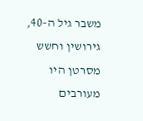משבר גיל ה-40, גירושין וחשש מסרטן היו מעורבים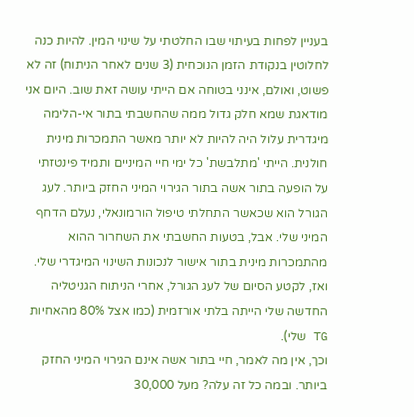בעניין לפחות בעיתוי שבו החלטתי על שינוי המין. להיות כנה לחלוטין בנקודת הזמן הנוכחית (3 שנים לאחר הניתוח) זה לא פשוט, ואולם, אינני בטוחה אם הייתי עושה זאת שוב. היום אני מודאגת שמא חלק גדול ממה שהחשבתי בתור אי-הלימה מיגדרית עלול היה להיות לא יותר מאשר התמכרות מינית חולנית. הייתי 'מתלבשת' כל ימי חיי המיניים ותמיד פינטזתי על הופעה בתור אשה בתור הגירוי המיני החזק ביותר. לעג הגורל הוא שכאשר התחלתי טיפול הורמונאלי, נעלם הדחף המיני שלי. אבל, בטעות החשבתי את השחרור ההוא מהתמכרות מינית בתור אישור לנכונות השינוי המיגדרי שלי. ואז, לקטע הסיום של לעג הגורל, אחרי הניתוח הגניטליה החדשה שלי הייתה בלתי אורזמית (כמו אצל 80% מהאחיות TG שלי).
וכך, אין מה לאמר, חיי בתור אשה אינם הגירוי המיני החזק ביותר. ובמה כל זה עלה? מעל 30,000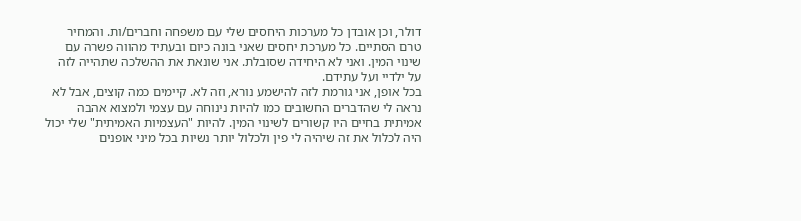דולר, וכן אובדן כל מערכות היחסים שלי עם משפחה וחברים/ות. והמחיר טרם הסתיים. כל מערכת יחסים שאני בונה כיום ובעתיד מהווה פשרה עם שינוי המין. ואני לא היחידה שסובלת. אני שונאת את ההשלכה שתהייה לזה על ילדיי ועל עתידם.
בכל אופן, אני גורמת לזה להישמע נורא, וזה לא. קיימים כמה קוצים, אבל לא נראה לי שהדברים החשובים כמו להיות נינוחה עם עצמי ולמצוא אהבה אמיתית בחיים היו קשורים לשינוי המין. להיות "העצמיות האמיתית" שלי יכול היה לכלול את זה שיהיה לי פין ולכלול יותר נשיות בכל מיני אופנים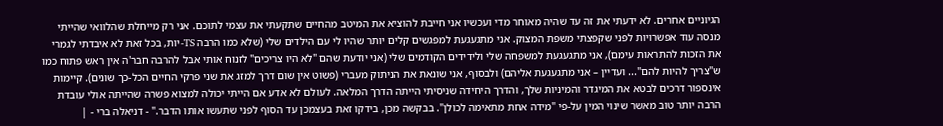הגיוניים אחרים. לא ידעתי את זה עד שהיה מאוחר מדי ועכשיו אני חייבת להוציא את המיטב מהחיים שתקעתי את עצמי לתוכם. אני רק מייחלת שהלוואי שהייתי מנסה עוד אפשרויות לפני שקפצתי משפת המצוק. אני מתגעגעת למפגשים קלים יותר שהיו לי עם הילדים שלי (שלא כמו הרבה TS-יות, בכל זאת לא איבדתי לגמרי את הזכות להתראות עימם), אני מתגעגעת למשפחה שלי ולידידים הקודמים שלי (אני יודעת שהם "לא היו צריכים" לזנוח אותי אבל להרבה חבר'ה אין ראש פתוח כמו ש"צריך להיות להם"... ועדיין – אני מתגעגעת אליהם) ולבסוף, אני שונאת את הניתוק מעברי (פשוט אין שום דרך למזג את שני פרקי החיים הכל-כך שונים). קיימות אינספור דרכים לבטא את המיגדר והמיניות שלך, והדרך היחידה שניסיתי הייתה הדרך המלאה. לעולם לא אדע אם הייתי יכולה למצוא פשרה שהייתה אולי עובדת הרבה יותר טוב מאשר שינוי המין על-פי "מידה אחת מתאימה לכולן". בבקשה מכן, בידקו זאת בעצמכן עד הסוף לפני שתעשו אותו הדבר." - דניאלה ברי - |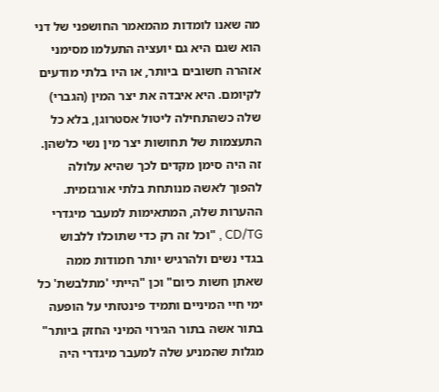מה שאנו לומדות מהמאמר החושפני של דני הוא שגם היא גם יועציה התעלמו מסימני אזהרה חשובים ביותר, או היו בלתי מודעים לקיומם. היא איבדה את יצר המין (הגברי) שלה כשהתחילה ליטול אסטרוגן, בלא כל התעצמות של תחושות יצר מין נשי כלשהן. זה היה סימן מקדים לכך שהיא עלולה להפוך לאשה מנותחת בלתי אורגזמית. ההערות שלה, המתאימות למעבר מיגדרי CD/TG , "וכל זה רק כדי שתוכלו ללבוש בגדי נשים ולהרגיש יותר חמודות ממה שאתן חשות כיום" וכן "הייתי 'מתלבשת' כל ימי חיי המיניים ותמיד פינטזתי על הופעה בתור אשה בתור הגירוי המיני החזק ביותר" מגלות שהמניע שלה למעבר מיגדרי היה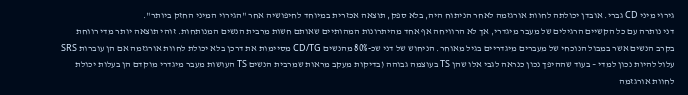גירוי מיני CD גברי. אובדן יכולתה לחוות אורגזמה לאחר הניתוח היה, בלא ספק, תוצאה אכזרית במיוחד לחיפושיה אחר "הגירוי המיני החזק ביותר".
דני נותרה עם כל הקשיים הרגילים של מעבר מיגדרי, אך לא הרוויחה אף אחד מהיתרונות המהותיים שאותם חשות מרבית הנשים המנותחות. זוהי תוצאה יותר מדי רווחת בקרב הנשים אשר במבול הנוכחי של מעברים מיגדריים בגיל מאוחר. הניחוש של דני שכ-80% מהנשים CD/TG מסיימות את דרכן בלא יכולת לחוות אורגזמה אם הן עוברות SRS עלול להיות נכון למדי – בעוד שההיפך נכון כנראה לגבי אלו שהן TS בעוצמה גבוהה (בדיקות מעקב מראות שמרבית הנשים TS העושות מעבר מיגדרי מוקדם הן בעלות יכולת לחוות אורגזמה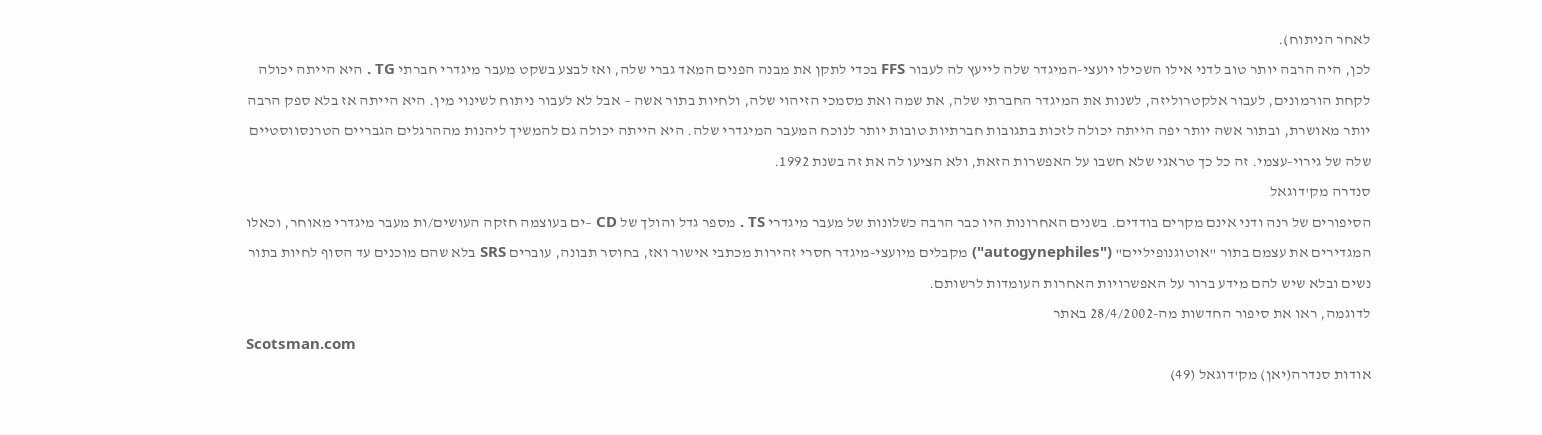לאחר הניתוח).
לכן, היה הרבה יותר טוב לדני אילו השכילו יועצי-המיגדר שלה לייעץ לה לעבור FFS בכדי לתקן את מבנה הפנים המאד גברי שלה, ואז לבצע בשקט מעבר מיגדרי חברתי TG . היא הייתה יכולה לקחת הורמונים, לעבור אלקטרוליזה, לשנות את המיגדר החברתי שלה, את שמה ואת מסמכי הזיהוי שלה, ולחיות בתור אשה – אבל לא לעבור ניתוח לשינוי מין. היא הייתה אז בלא ספק הרבה יותר מאושרת, ובתור אשה יותר יפה הייתה יכולה לזכות בתגובות חברתיות טובות יותר לנוכח המעבר המיגדרי שלה. היא הייתה יכולה גם להמשיך ליהנות מההרגלים הגבריים הטרנסווסטיים שלה של גירוי-עצמי. זה כל כך טראגי שלא חשבו על האפשרות הזאת, ולא הציעו לה את זה בשנת 1992.
סנדרה מק'דוגאל
הסיפורים של רנה ודני אינם מקרים בודדים. בשנים האחרונות היו כבר הרבה כשלונות של מעבר מיגדרי TS . מספר גדל והולך של CD –ים בעוצמה חזקה העושים/ות מעבר מיגדרי מאוחר, וכאלו המגדירים את עצמם בתור "אוטוגנופיליים" ("autogynephiles") מקבלים מיועצי-מיגדר חסרי זהירות מכתבי אישור ואז, בחוסר תבונה, עוברים SRS בלא שהם מוכנים עד הסוף לחיות בתור נשים ובלא שיש להם מידע ברור על האפשרויות האחרות העומדות לרשותם.
לדוגמה, ראו את סיפור החדשות מה-28/4/2002 באתר
Scotsman.com
אודות סנדרה(יאן) מק'דוגאל (49)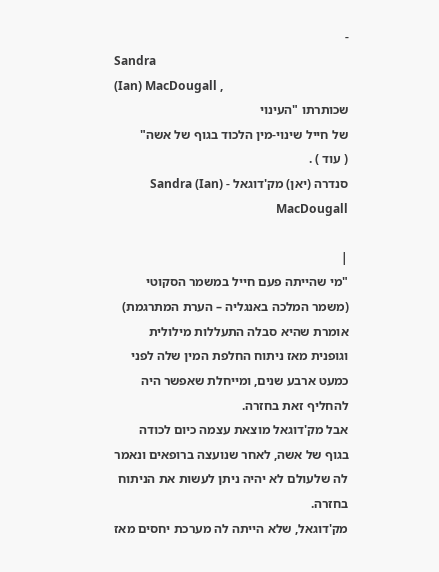-
Sandra
(Ian) MacDougall ,
שכותרתו "העינוי
של חייל שינוי-מין הלכוד בגוף של אשה"
( עוד ) .
סנדרה (יאן) מק'דוגאל - Sandra (Ian) MacDougall

|
"מי שהייתה פעם חייל במשמר הסקוטי (משמר המלכה באנגליה – הערת המתרגמת) אומרת שהיא סבלה התעללות מילולית וגופנית מאז ניתוח החלפת המין שלה לפני כמעט ארבע שנים, ומייחלת שאפשר היה להחליף זאת בחזרה.
אבל מק'דוגאל מוצאת עצמה כיום לכודה בגוף של אשה, לאחר שנועצה ברופאים ונאמר לה שלעולם לא יהיה ניתן לעשות את הניתוח בחזרה.
מק'דוגאל, שלא הייתה לה מערכת יחסים מאז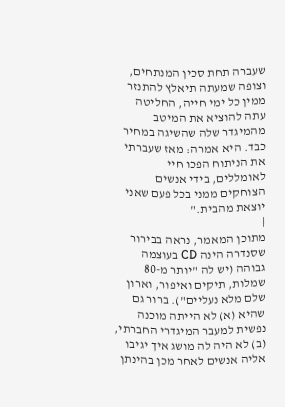שעברה תחת סכין המנתחים, וצופה שמעתה תיאלץ להתנזר ממין כל ימי חייה, החליטה עתה להוציא את המיטב מהמיגדר שלה שהשיגה במחיר כבד. היא אמרה: מאז שעברתי את הניתוח הפכו חיי לאומללים, בידי אנשים הצוחקים ממני בכל פעם שאני יוצאת מהבית."
|
מתוכן המאמר, נראה בבירור שסנדרה הינה CD בעוצמה גבוהה (יש לה "יותר מ-80 שמלות, תיקים ואיפור, וארון שלם מלא נעליים"). ברור גם שהיא (א) לא הייתה מוכנה נפשית למעבר המיגדרי החברתי, (ב) לא היה לה מושג איך יגיבו אליה אנשים לאחר מכן בהינתן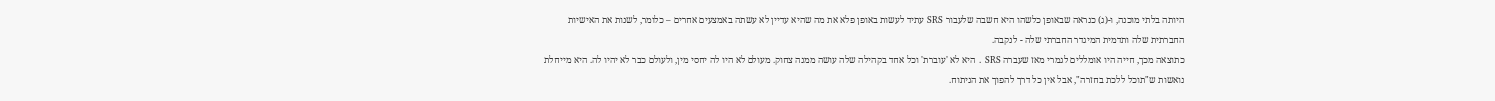היותה בלתי מוכנה, ו-(ג) כנראה שבאופן כלשהו היא חשבה שלעבור SRS עתיד לעשות באופן פלא את מה שהיא עדיין לא עשתה באמצעים אחרים – כלומר, לשנות את האישיות החברתית שלה ותדמית המיגדר החברתי שלה - לנקבה.
כתוצאה מכך, חייה היו אומללים לגמרי מאז שעברה SRS . היא לא 'עוברת' וכל אחד בקהילה שלה עושה ממנה צחוק. מעולם לא היו לה יחסי מין, ולעולם כבר לא יהיו לה. היא מייחלת נואשות ש"תוכל ללכת בחזרה", אבל אין כל דרך להפוך את הניתוח.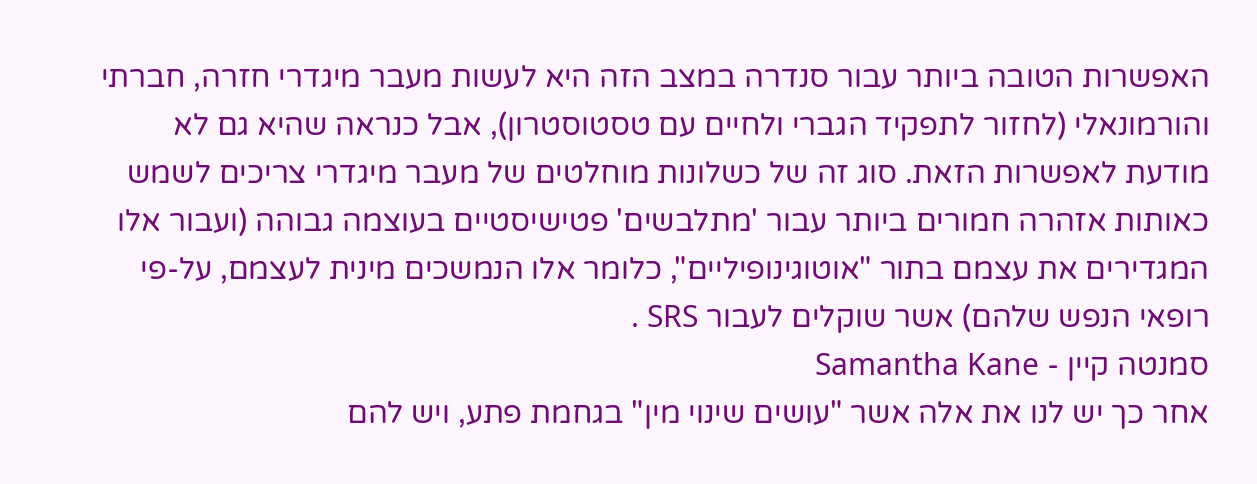האפשרות הטובה ביותר עבור סנדרה במצב הזה היא לעשות מעבר מיגדרי חזרה, חברתי והורמונאלי (לחזור לתפקיד הגברי ולחיים עם טסטוסטרון), אבל כנראה שהיא גם לא מודעת לאפשרות הזאת. סוג זה של כשלונות מוחלטים של מעבר מיגדרי צריכים לשמש כאותות אזהרה חמורים ביותר עבור 'מתלבשים' פטישיסטיים בעוצמה גבוהה (ועבור אלו המגדירים את עצמם בתור "אוטוגינופיליים", כלומר אלו הנמשכים מינית לעצמם, על-פי רופאי הנפש שלהם) אשר שוקלים לעבור SRS .
סמנטה קיין - Samantha Kane
אחר כך יש לנו את אלה אשר "עושים שינוי מין" בגחמת פתע, ויש להם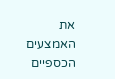את האמצעים הכספיים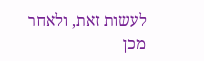לעשות זאת, ולאחר מכן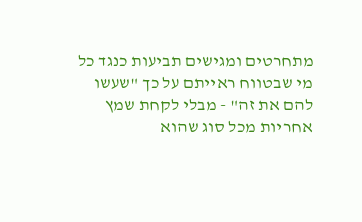מתחרטים ומגישים תביעות כנגד כל מי שבטווח ראייתם על כך "שעשו להם את זה" - מבלי לקחת שמץ אחריות מכל סוג שהוא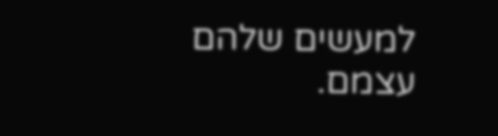למעשים שלהם עצמם.